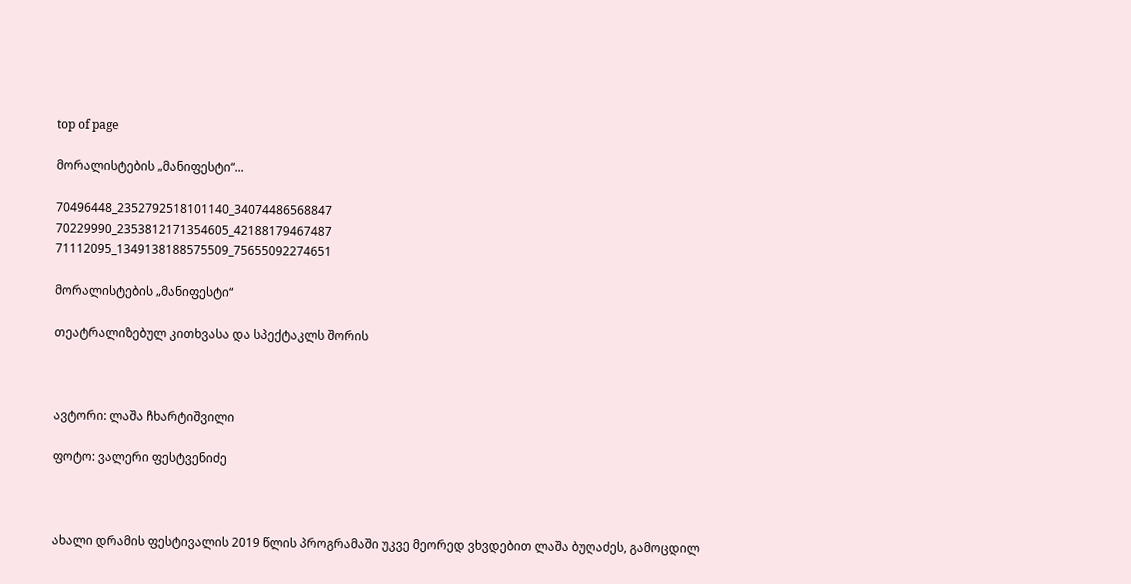top of page

მორალისტების „მანიფესტი“...

70496448_2352792518101140_34074486568847
70229990_2353812171354605_42188179467487
71112095_1349138188575509_75655092274651

მორალისტების „მანიფესტი“

თეატრალიზებულ კითხვასა და სპექტაკლს შორის



ავტორი: ლაშა ჩხარტიშვილი

ფოტო: ვალერი ფესტვენიძე



ახალი დრამის ფესტივალის 2019 წლის პროგრამაში უკვე მეორედ ვხვდებით ლაშა ბუღაძეს, გამოცდილ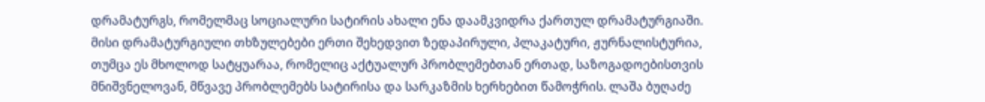დრამატურგს, რომელმაც სოციალური სატირის ახალი ენა დაამკვიდრა ქართულ დრამატურგიაში. მისი დრამატურგიული თხზულებები ერთი შეხედვით ზედაპირული, პლაკატური, ჟურნალისტურია, თუმცა ეს მხოლოდ სატყუარაა, რომელიც აქტუალურ პრობლემებთან ერთად, საზოგადოებისთვის მნიშვნელოვან, მწვავე პრობლემებს სატირისა და სარკაზმის ხერხებით წამოჭრის. ლაშა ბუღაძე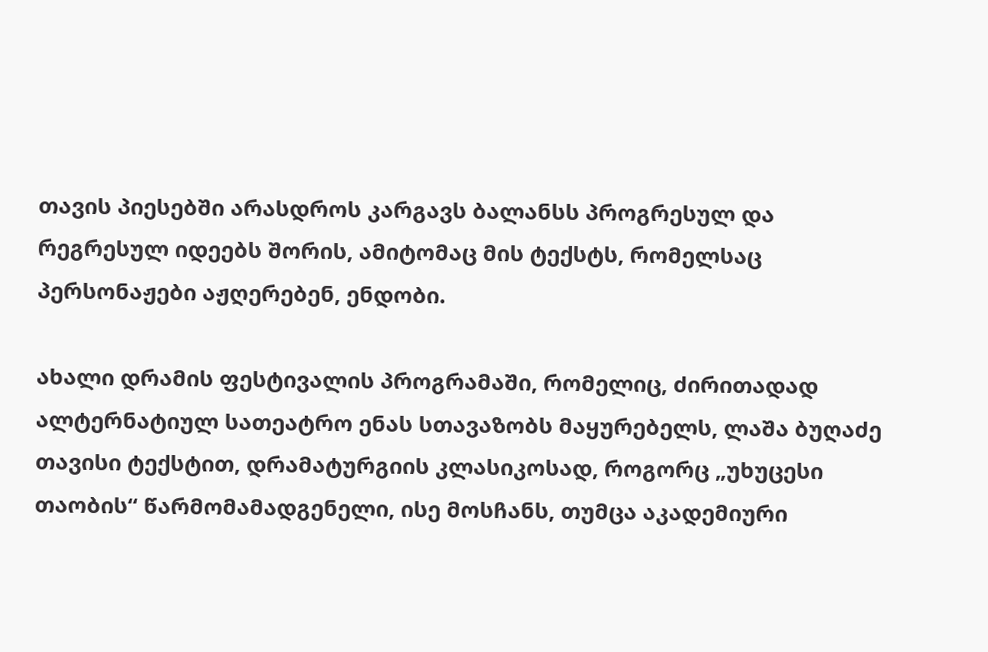თავის პიესებში არასდროს კარგავს ბალანსს პროგრესულ და რეგრესულ იდეებს შორის, ამიტომაც მის ტექსტს, რომელსაც პერსონაჟები აჟღერებენ, ენდობი.

ახალი დრამის ფესტივალის პროგრამაში, რომელიც, ძირითადად ალტერნატიულ სათეატრო ენას სთავაზობს მაყურებელს, ლაშა ბუღაძე თავისი ტექსტით, დრამატურგიის კლასიკოსად, როგორც „უხუცესი თაობის“ წარმომამადგენელი, ისე მოსჩანს, თუმცა აკადემიური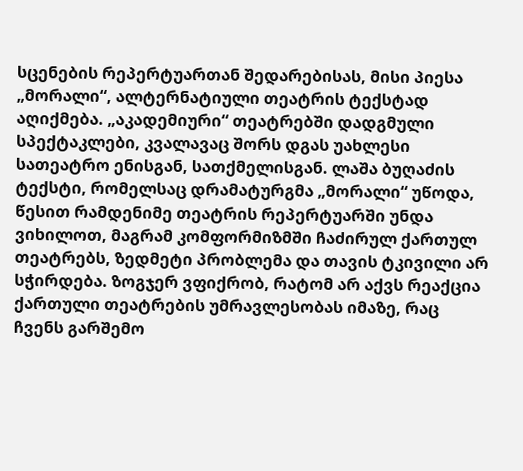სცენების რეპერტუართან შედარებისას, მისი პიესა „მორალი“, ალტერნატიული თეატრის ტექსტად აღიქმება. „აკადემიური“ თეატრებში დადგმული სპექტაკლები, კვალავაც შორს დგას უახლესი სათეატრო ენისგან, სათქმელისგან. ლაშა ბუღაძის ტექსტი, რომელსაც დრამატურგმა „მორალი“ უწოდა, წესით რამდენიმე თეატრის რეპერტუარში უნდა ვიხილოთ, მაგრამ კომფორმიზმში ჩაძირულ ქართულ თეატრებს, ზედმეტი პრობლემა და თავის ტკივილი არ სჭირდება. ზოგჯერ ვფიქრობ, რატომ არ აქვს რეაქცია ქართული თეატრების უმრავლესობას იმაზე, რაც ჩვენს გარშემო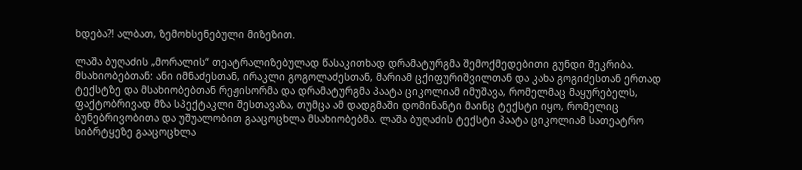ხდება?! ალბათ, ზემოხსენებული მიზეზით.

ლაშა ბუღაძის „მორალის“ თეატრალიზებულად წასაკითხად დრამატურგმა შემოქმედებითი გუნდი შეკრიბა. მსახიობებთან: ანი იმნაძესთან, ირაკლი გოგოლაძესთან, მარიამ ცქიფურიშვილთან და კახა გოგიძესთან ერთად ტექსტზე და მსახიობებთან რეჟისორმა და დრამატურგმა პაატა ციკოლიამ იმუშავა, რომელმაც მაყურებელს, ფაქტობრივად მზა სპექტაკლი შესთავაზა, თუმცა ამ დადგმაში დომინანტი მაინც ტექსტი იყო, რომელიც ბუნებრივობითა და უშუალობით გააცოცხლა მსახიობებმა. ლაშა ბუღაძის ტექსტი პაატა ციკოლიამ სათეატრო სიბრტყეზე გააცოცხლა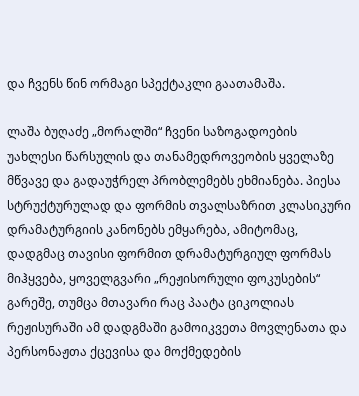და ჩვენს წინ ორმაგი სპექტაკლი გაათამაშა.

ლაშა ბუღაძე „მორალში“ ჩვენი საზოგადოების უახლესი წარსულის და თანამედროვეობის ყველაზე მწვავე და გადაუჭრელ პრობლემებს ეხმიანება. პიესა სტრუქტურულად და ფორმის თვალსაზრით კლასიკური დრამატურგიის კანონებს ემყარება, ამიტომაც, დადგმაც თავისი ფორმით დრამატურგიულ ფორმას მიჰყვება, ყოველგვარი „რეჟისორული ფოკუსების“ გარეშე, თუმცა მთავარი რაც პაატა ციკოლიას რეჟისურაში ამ დადგმაში გამოიკვეთა მოვლენათა და პერსონაჟთა ქცევისა და მოქმედების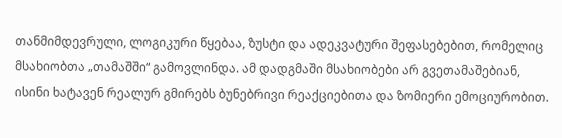თანმიმდევრული, ლოგიკური წყებაა, ზუსტი და ადეკვატური შეფასებებით, რომელიც მსახიობთა „თამაშში“ გამოვლინდა. ამ დადგმაში მსახიობები არ გვეთამაშებიან, ისინი ხატავენ რეალურ გმირებს ბუნებრივი რეაქციებითა და ზომიერი ემოციურობით.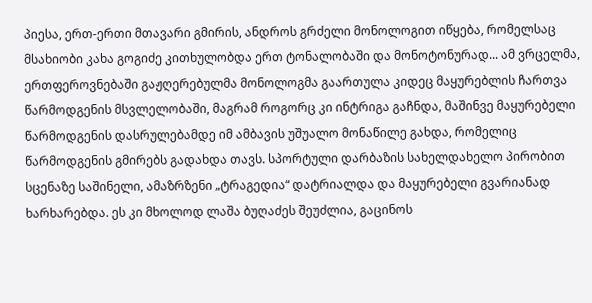პიესა, ერთ-ერთი მთავარი გმირის, ანდროს გრძელი მონოლოგით იწყება, რომელსაც მსახიობი კახა გოგიძე კითხულობდა ერთ ტონალობაში და მონოტონურად... ამ ვრცელმა, ერთფეროვნებაში გაჟღერებულმა მონოლოგმა გაართულა კიდეც მაყურებლის ჩართვა წარმოდგენის მსვლელობაში, მაგრამ როგორც კი ინტრიგა გაჩნდა, მაშინვე მაყურებელი წარმოდგენის დასრულებამდე იმ ამბავის უშუალო მონაწილე გახდა, რომელიც წარმოდგენის გმირებს გადახდა თავს. სპორტული დარბაზის სახელდახელო პირობით სცენაზე საშინელი, ამაზრზენი „ტრაგედია“ დატრიალდა და მაყურებელი გვარიანად ხარხარებდა. ეს კი მხოლოდ ლაშა ბუღაძეს შეუძლია, გაცინოს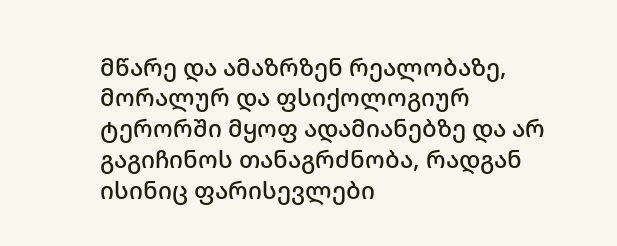მწარე და ამაზრზენ რეალობაზე, მორალურ და ფსიქოლოგიურ ტერორში მყოფ ადამიანებზე და არ გაგიჩინოს თანაგრძნობა, რადგან ისინიც ფარისევლები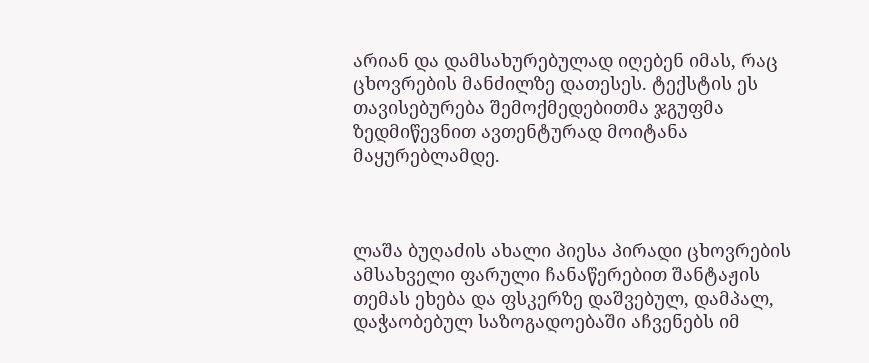არიან და დამსახურებულად იღებენ იმას, რაც ცხოვრების მანძილზე დათესეს. ტექსტის ეს თავისებურება შემოქმედებითმა ჯგუფმა ზედმიწევნით ავთენტურად მოიტანა მაყურებლამდე.



ლაშა ბუღაძის ახალი პიესა პირადი ცხოვრების ამსახველი ფარული ჩანაწერებით შანტაჟის თემას ეხება და ფსკერზე დაშვებულ, დამპალ, დაჭაობებულ საზოგადოებაში აჩვენებს იმ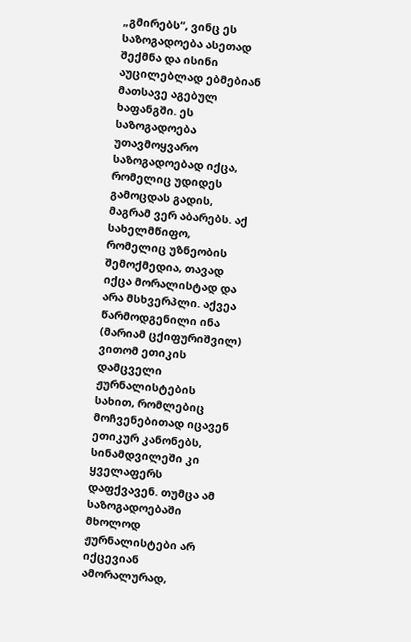„გმირებს“, ვინც ეს საზოგადოება ასეთად შექმნა და ისინი აუცილებლად ებმებიან მათსავე აგებულ ხაფანგში. ეს საზოგადოება უთავმოყვარო საზოგადოებად იქცა, რომელიც უდიდეს გამოცდას გადის, მაგრამ ვერ აბარებს. აქ სახელმწიფო, რომელიც უზნეობის შემოქმედია, თავად იქცა მორალისტად და არა მსხვერპლი. აქვეა წარმოდგენილი ინა (მარიამ ცქიფურიშვილ) ვითომ ეთიკის დამცველი ჟურნალისტების სახით, რომლებიც მოჩვენებითად იცავენ ეთიკურ კანონებს, სინამდვილეში კი ყველაფერს დაფქვავენ. თუმცა ამ საზოგადოებაში მხოლოდ ჟურნალისტები არ იქცევიან ამორალურად,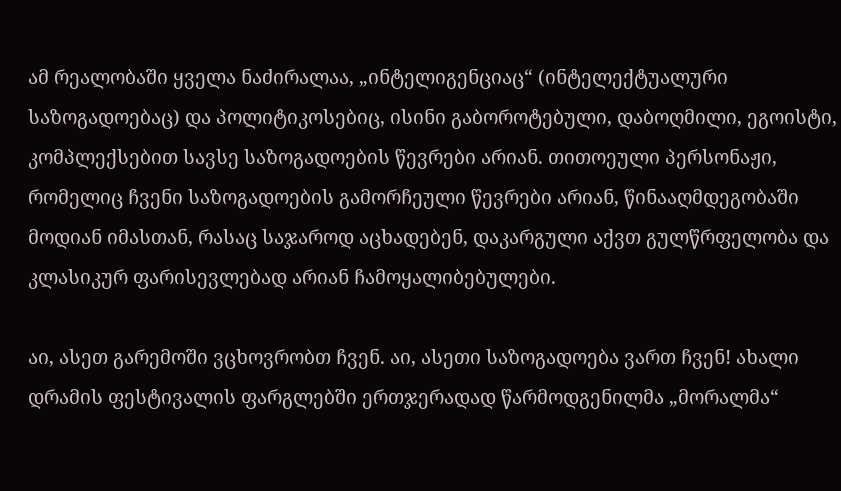ამ რეალობაში ყველა ნაძირალაა, „ინტელიგენციაც“ (ინტელექტუალური საზოგადოებაც) და პოლიტიკოსებიც, ისინი გაბოროტებული, დაბოღმილი, ეგოისტი, კომპლექსებით სავსე საზოგადოების წევრები არიან. თითოეული პერსონაჟი, რომელიც ჩვენი საზოგადოების გამორჩეული წევრები არიან, წინააღმდეგობაში მოდიან იმასთან, რასაც საჯაროდ აცხადებენ, დაკარგული აქვთ გულწრფელობა და კლასიკურ ფარისევლებად არიან ჩამოყალიბებულები.

აი, ასეთ გარემოში ვცხოვრობთ ჩვენ. აი, ასეთი საზოგადოება ვართ ჩვენ! ახალი დრამის ფესტივალის ფარგლებში ერთჯერადად წარმოდგენილმა „მორალმა“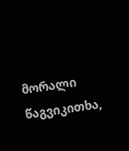მორალი წაგვიკითხა,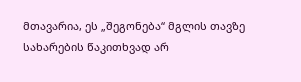მთავარია, ეს „შეგონება“ მგლის თავზე სახარების წაკითხვად არ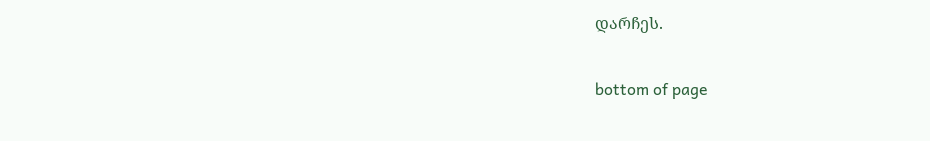დარჩეს.

bottom of page